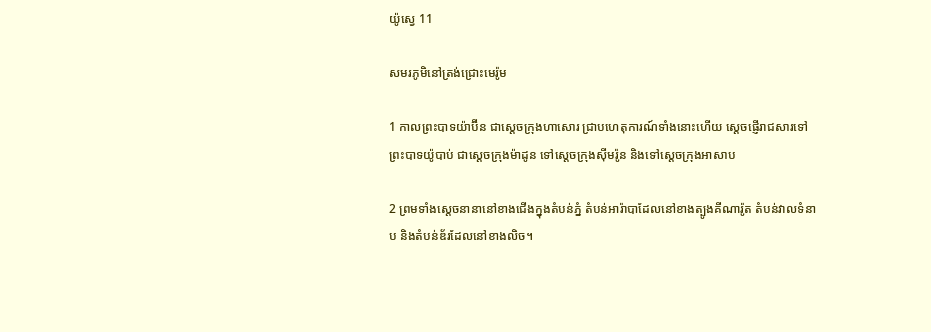យ៉ូស្វេ 11

សមរ‌ភូមិនៅត្រង់ជ្រោះមេរ៉ូម

1 កាលព្រះ‌បាទយ៉ាប៊ីន ជាស្ដេចក្រុងហាសោរ ជ្រាបហេតុ‌ការណ៍ទាំងនោះហើយ ស្ដេចផ្ញើរាជ‌សារទៅព្រះ‌បាទយ៉ូបាប់ ជាស្ដេចក្រុងម៉ាដូន ទៅស្ដេចក្រុងស៊ីម‌រ៉ូន និងទៅស្ដេចក្រុងអាសាប

2 ព្រមទាំងស្ដេចនានានៅខាងជើងក្នុងតំបន់ភ្នំ តំបន់អារ៉ាបាដែលនៅខាងត្បូងគី‌ណា‌រ៉ូត តំបន់វាលទំនាប និងតំបន់ឌ័រដែលនៅខាងលិច។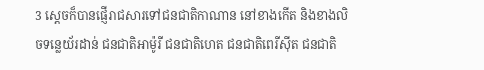3 ស្ដេចក៏បានផ្ញើរាជ‌សារទៅជន‌ជាតិកាណាន នៅខាងកើត និងខាងលិចទន្លេយ័រដាន់ ជន‌ជាតិអាម៉ូរី ជន‌ជាតិហេត ជន‌ជាតិពេរី‌ស៊ីត ជន‌ជាតិ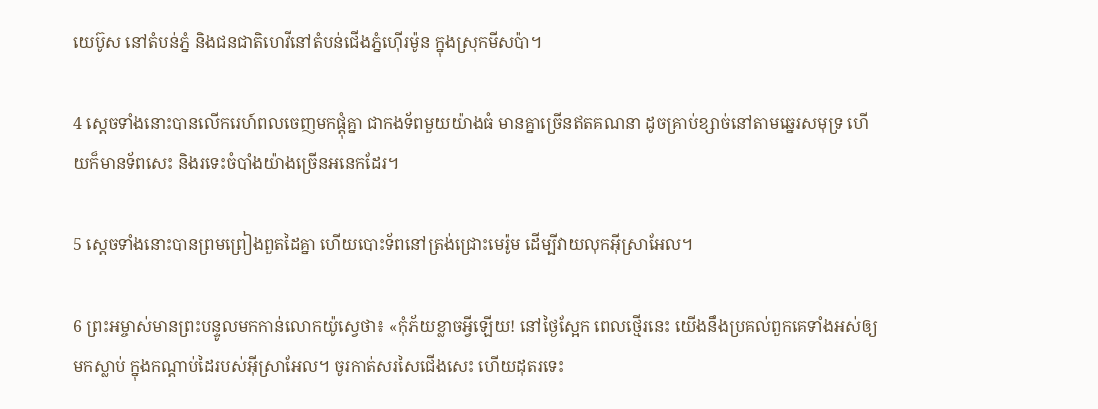យេប៊ូស នៅតំបន់ភ្នំ និងជន‌ជាតិហេវីនៅតំបន់ជើងភ្នំហ៊ើរ‌ម៉ូន ក្នុងស្រុកមីសប៉ា។

4 ស្ដេចទាំងនោះបានលើករេហ៍‌ពលចេញមកផ្ដុំគ្នា ជាកង‌ទ័ពមួយយ៉ាងធំ មានគ្នាច្រើនឥតគណនា ដូចគ្រាប់ខ្សាច់នៅតាមឆ្នេរសមុទ្រ ហើយក៏មានទ័ពសេះ និងរទេះចំបាំងយ៉ាងច្រើនអនេកដែរ។

5 ស្ដេចទាំងនោះបានព្រមព្រៀងពួត‌ដៃគ្នា ហើយបោះទ័ពនៅត្រង់ជ្រោះមេរ៉ូម ដើម្បីវាយលុកអ៊ីស្រា‌អែល។

6 ព្រះ‌អម្ចាស់មានព្រះ‌បន្ទូលមកកាន់លោកយ៉ូស្វេថា៖ «កុំភ័យខ្លាចអ្វីឡើយ! នៅថ្ងៃស្អែក ពេលថ្មើរនេះ យើងនឹងប្រគល់ពួកគេទាំងអស់ឲ្យមកស្លាប់ ក្នុងកណ្ដាប់ដៃរបស់អ៊ីស្រា‌អែល។ ចូរកាត់សរសៃជើងសេះ ហើយដុតរទេះ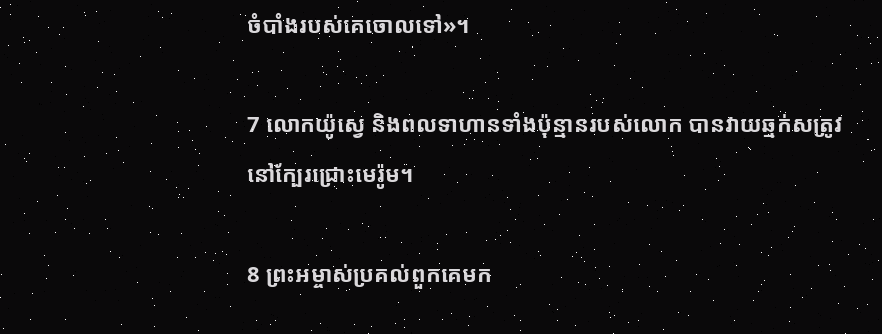ចំបាំងរបស់គេចោលទៅ»។

7 លោកយ៉ូស្វេ និងពលទាហានទាំងប៉ុន្មានរបស់លោក បានវាយឆ្មក់សត្រូវនៅក្បែរជ្រោះមេរ៉ូម។

8 ព្រះ‌អម្ចាស់ប្រគល់ពួកគេមក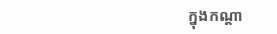ក្នុងកណ្ដា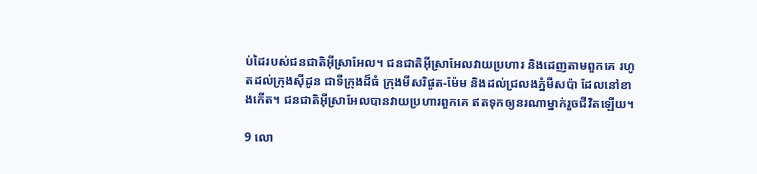ប់ដៃរបស់ជន‌ជាតិអ៊ីស្រា‌អែល។ ជន‌ជាតិអ៊ីស្រា‌អែលវាយប្រហារ និងដេញតាមពួកគេ រហូតដល់ក្រុងស៊ីដូន ជាទីក្រុងដ៏ធំ ក្រុងមីស‌រិផូត-ម៉ែម និងដល់ជ្រលងភ្នំមីសប៉ា ដែលនៅខាងកើត។ ជន‌ជាតិអ៊ីស្រា‌អែលបានវាយប្រហារពួកគេ ឥតទុកឲ្យនរណាម្នាក់រួចជីវិតឡើយ។

9 លោ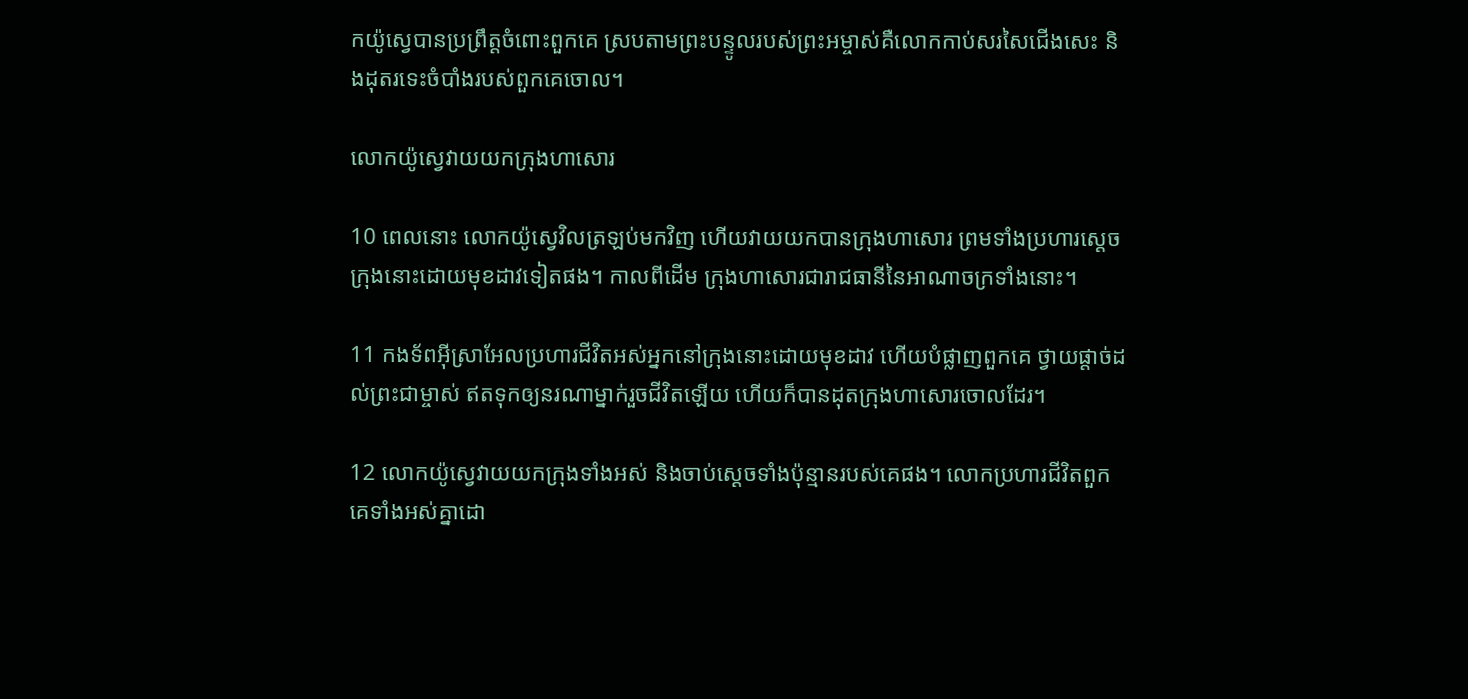កយ៉ូស្វេបានប្រព្រឹត្តចំពោះពួកគេ ស្របតាមព្រះ‌បន្ទូលរបស់ព្រះ‌អម្ចាស់គឺលោកកាប់សរសៃជើងសេះ និងដុតរទេះចំបាំងរបស់ពួកគេចោល។

លោកយ៉ូស្វេវាយយកក្រុងហាសោរ

10 ពេលនោះ លោកយ៉ូស្វេវិលត្រឡប់មកវិញ ហើយវាយយកបានក្រុងហាសោរ ព្រមទាំងប្រហារស្ដេចក្រុងនោះដោយមុខដាវទៀតផង។ កាលពីដើម ក្រុងហាសោរជារាជធានីនៃអាណា‌ចក្រទាំងនោះ។

11 កង‌ទ័ពអ៊ីស្រា‌អែលប្រហារជីវិតអស់អ្នកនៅក្រុងនោះដោយមុខដាវ ហើយបំផ្លាញពួកគេ ថ្វាយផ្ដាច់ដល់ព្រះ‌ជាម្ចាស់ ឥតទុកឲ្យនរណាម្នាក់រួចជីវិតឡើយ ហើយក៏បានដុតក្រុងហាសោរចោលដែរ។

12 លោកយ៉ូស្វេវាយយកក្រុងទាំងអស់ និងចាប់ស្ដេចទាំងប៉ុន្មានរបស់គេផង។ លោកប្រហារជីវិតពួកគេទាំងអស់គ្នាដោ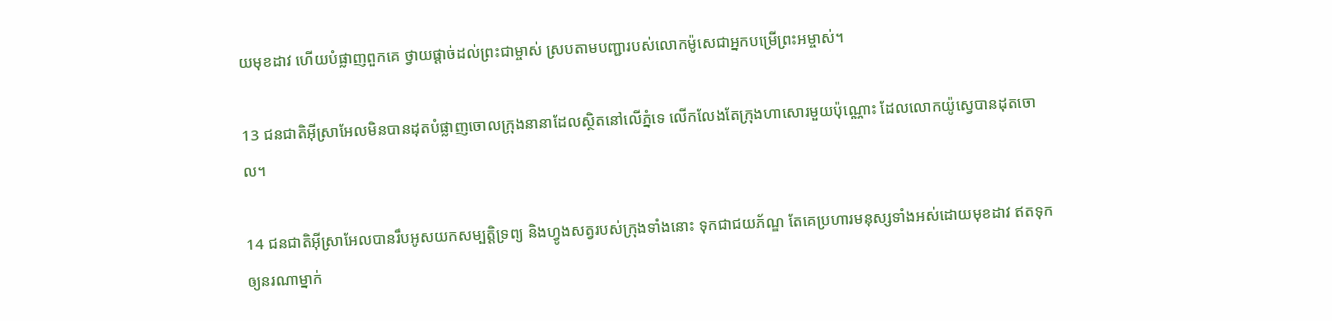យមុខដាវ ហើយបំផ្លាញពួកគេ ថ្វាយផ្ដាច់ដល់ព្រះ‌ជាម្ចាស់ ស្របតាមបញ្ជារបស់លោកម៉ូសេជាអ្នកបម្រើព្រះ‌អម្ចាស់។

13 ជន‌ជាតិអ៊ីស្រា‌អែលមិនបានដុតបំផ្លាញចោលក្រុងនានាដែលស្ថិតនៅលើភ្នំទេ លើក‌លែងតែក្រុងហាសោរមួយប៉ុណ្ណោះ ដែលលោកយ៉ូស្វេបានដុតចោល។

14 ជន‌ជាតិអ៊ីស្រា‌អែលបានរឹបអូសយកសម្បត្តិទ្រព្យ និងហ្វូងសត្វរបស់ក្រុងទាំងនោះ ទុកជាជយ‌ភ័ណ្ឌ តែគេប្រហារមនុស្សទាំងអស់ដោយមុខដាវ ឥតទុកឲ្យនរណាម្នាក់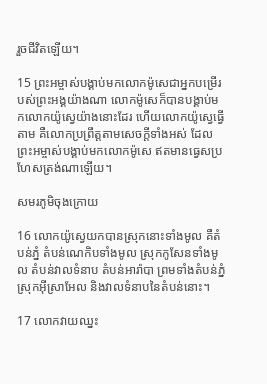រួចជីវិតឡើយ។

15 ព្រះ‌អម្ចាស់បង្គាប់មកលោកម៉ូសេជាអ្នកបម្រើរបស់ព្រះ‌អង្គយ៉ាងណា លោកម៉ូសេក៏បានបង្គាប់មកលោកយ៉ូស្វេយ៉ាងនោះដែរ ហើយលោកយ៉ូស្វេធ្វើតាម គឺលោកប្រព្រឹត្តតាមសេចក្ដីទាំងអស់ ដែលព្រះ‌អម្ចាស់បង្គាប់មកលោកម៉ូសេ ឥតមានធ្វេស‌ប្រហែសត្រង់ណាឡើយ។

សមរ‌ភូមិចុងក្រោយ

16 លោកយ៉ូស្វេយកបានស្រុកនោះទាំងមូល គឺតំបន់ភ្នំ តំបន់ណេកិបទាំងមូល ស្រុកកូសែនទាំងមូល តំបន់វាលទំនាប តំបន់អារ៉ាបា ព្រមទាំងតំបន់ភ្នំស្រុកអ៊ីស្រា‌អែល និងវាលទំនាបនៃតំបន់នោះ។

17 លោកវាយឈ្នះ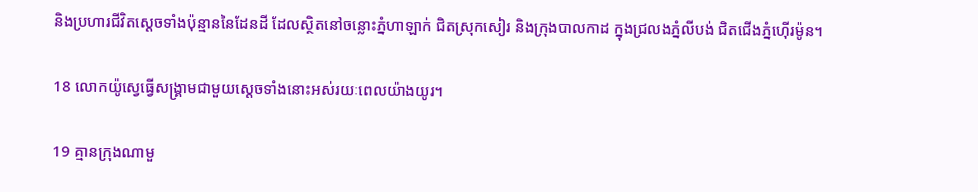និងប្រហារជីវិតស្ដេចទាំងប៉ុន្មាននៃដែនដី ដែលស្ថិតនៅចន្លោះភ្នំហាឡាក់ ជិតស្រុកសៀរ និងក្រុងបាល‌កាដ ក្នុងជ្រលងភ្នំលីបង់ ជិតជើងភ្នំហ៊ើរ‌ម៉ូន។

18 លោកយ៉ូស្វេធ្វើសង្គ្រាមជាមួយស្ដេចទាំងនោះអស់រយៈពេលយ៉ាងយូរ។

19 គ្មានក្រុងណាមួ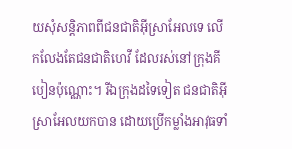យសុំសន្តិ‌ភាពពីជន‌ជាតិអ៊ីស្រា‌អែលទេ លើក‌លែងតែជន‌ជាតិហេវី ដែលរស់នៅក្រុងគីបៀនប៉ុណ្ណោះ។ រីឯក្រុងដទៃទៀត ជន‌ជាតិអ៊ីស្រា‌អែលយកបាន ដោយប្រើកម្លាំងអាវុធទាំ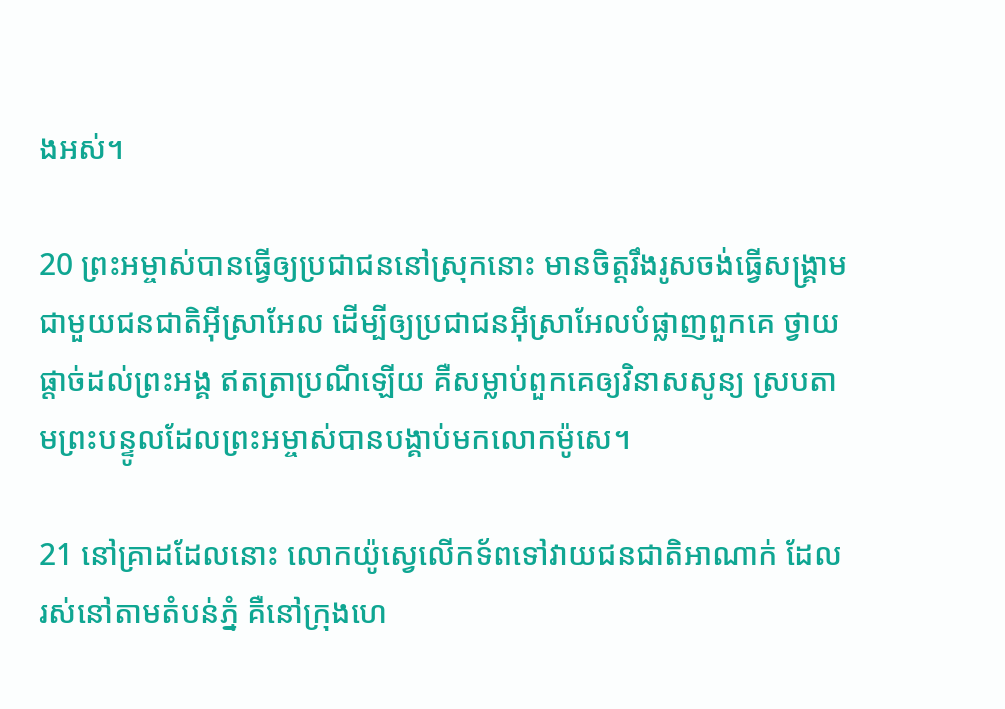ងអស់។

20 ព្រះ‌អម្ចាស់បានធ្វើឲ្យប្រជា‌ជននៅស្រុកនោះ មានចិត្តរឹង‌រូសចង់ធ្វើសង្គ្រាមជាមួយជន‌ជាតិអ៊ីស្រា‌អែល ដើម្បីឲ្យប្រជា‌ជនអ៊ីស្រា‌អែលបំផ្លាញពួកគេ ថ្វាយផ្ដាច់ដល់ព្រះ‌អង្គ ឥតត្រាប្រណីឡើយ គឺសម្លាប់ពួកគេឲ្យវិនាសសូន្យ ស្របតាមព្រះ‌បន្ទូលដែលព្រះ‌អម្ចាស់បានបង្គាប់មកលោកម៉ូសេ។

21 នៅគ្រាដដែលនោះ លោកយ៉ូស្វេលើកទ័ពទៅវាយជន‌ជាតិអា‌ណាក់ ដែលរស់នៅតាមតំបន់ភ្នំ គឺនៅក្រុងហេ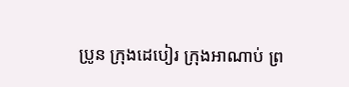ប្រូន ក្រុងដេបៀរ ក្រុងអាណាប់ ព្រ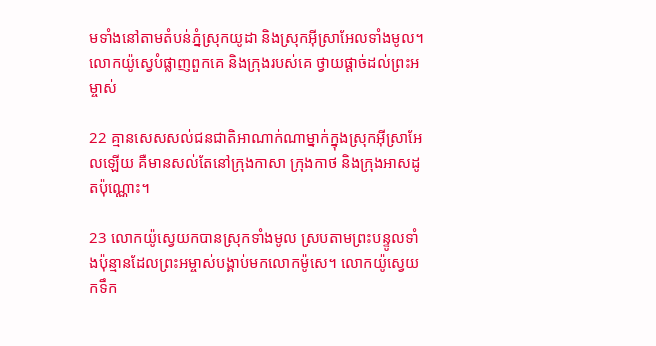មទាំងនៅតាមតំបន់ភ្នំស្រុកយូដា និងស្រុកអ៊ីស្រា‌អែលទាំងមូល។ លោកយ៉ូស្វេបំផ្លាញពួកគេ និងក្រុងរបស់គេ ថ្វាយផ្ដាច់ដល់ព្រះ‌អម្ចាស់

22 គ្មានសេស‌សល់ជន‌ជាតិអា‌ណាក់ណាម្នាក់ក្នុងស្រុកអ៊ីស្រា‌អែលឡើយ គឺមានសល់តែនៅក្រុងកាសា ក្រុងកាថ និងក្រុងអាស‌ដូតប៉ុណ្ណោះ។

23 លោកយ៉ូស្វេយកបានស្រុកទាំងមូល ស្របតាមព្រះ‌បន្ទូលទាំងប៉ុន្មានដែលព្រះ‌អម្ចាស់បង្គាប់មកលោកម៉ូសេ។ លោកយ៉ូស្វេយកទឹក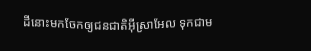ដីនោះមកចែកឲ្យជន‌ជាតិអ៊ីស្រា‌អែល ទុកជាម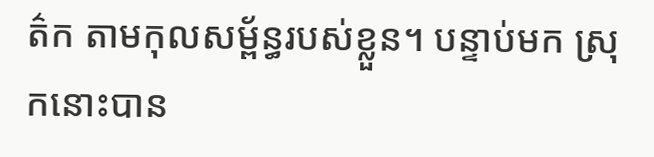ត៌ក តាមកុល‌សម្ព័ន្ធរបស់ខ្លួន។ បន្ទាប់មក ស្រុកនោះបាន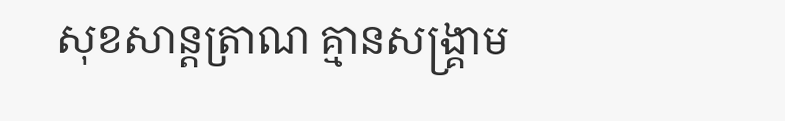សុខ‌សាន្ត‌ត្រាណ គ្មានសង្គ្រាម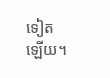ទៀតឡើយ។